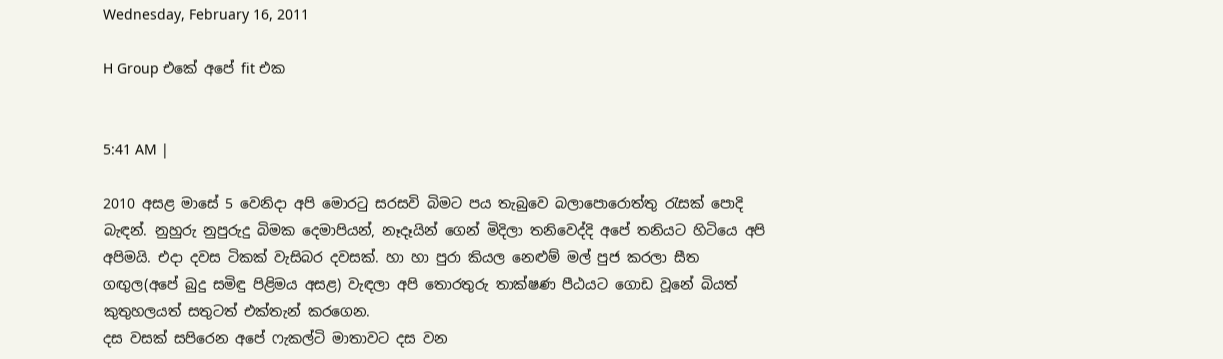Wednesday, February 16, 2011

H Group එකේ අපේ fit එක


5:41 AM |

2010 අසළ මාසේ 5 වෙනිදා අපි මොරටු සරසවි බිමට පය තැබුවෙ බලාපොරොත්තු රැසක් පොදි බැඳන්. නුහුරු නුපුරුදු බිමක දෙමාපියන්, නෑදෑයින් ගෙන් මිදිලා තනිවෙද්දි අපේ තනියට හිටියෙ අපි අපිමයි. එදා දවස ටිකක් වැසිබර දවසක්. හා හා පුරා කියල නෙළුම් මල් පුජ කරලා සීත ගඟුල(අපේ බුදු සමිඳු පිළිමය අසළ) වැඳලා අපි තොරතුරු තාක්ෂණ පීඨයට ගොඩ වූනේ බියත් කුතුහලයත් සතුටත් එක්තැන් කරගෙන.
දස වසක් සපිරෙන අපේ ෆැකල්ටි මාතාවට දස වන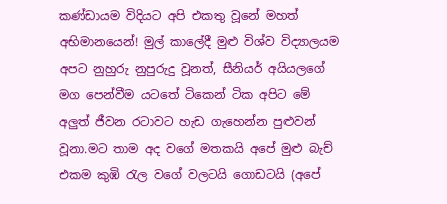කණ්ඩායම විදියට අපි එකතු වූනේ මහත් අභිමානයෙන්! මුල් කාලේදී මුළු විශ්ව විද්‍යාලයම අපට නුහුරු නුපුරුදු වූනත්, සීනියර් අයියලගේ මග පෙන්වීම යටතේ ටිකෙන් ටික අපිට මේ අලුත් ජීවන රටාවට හැඩ ගැහෙන්න පුළුවන් වූනා.මට තාම අද වගේ මතකයි අපේ මුළු බැච් එකම කුඹි රැල වගේ වලටයි ගොඩටයි (අපේ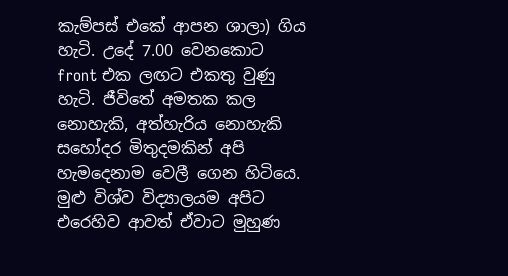කැම්පස් එකේ ආපන ශාලා) ගිය හැටි. උදේ 7.00 වෙනකොට front එක ලඟට එකතු වුණු හැටි. ජීවිතේ අමතක කල නොහැකි, අත්හැරිය නොහැකි සහෝදර මිතුදමකින් අපි හැමදෙනාම වෙලී ගෙන හිටියෙ. මුළු විශ්ව විද්‍යාලයම අපිට එරෙහිව ආවත් ඒවාට මුහුණ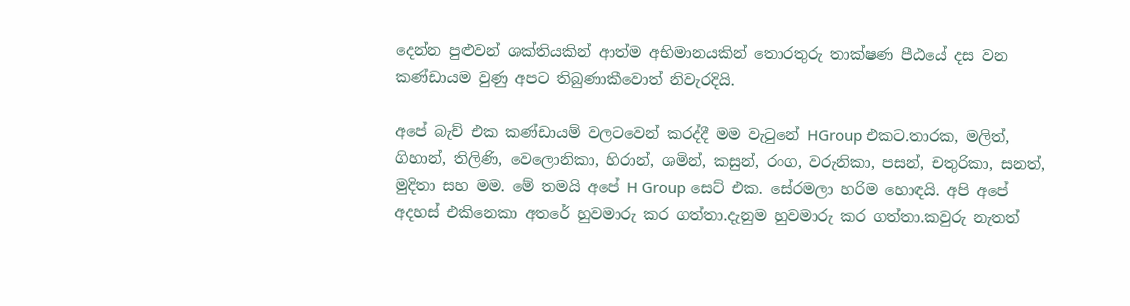දෙන්න පුළුවන් ශක්තියකින් ආත්ම අභිමානයකින් තොරතුරු තාක්ෂණ පීඨයේ දස වන කණ්ඩායම වුණු අපට තිබුණාකීවොත් නිවැරදියි.

අපේ බැච් එක කණ්ඩායම් වලටවෙන් කරද්දී මම වැටුනේ HGroup එකට.තාරක, මලිත්, ගිහාන්, තිලිණි, වෙලොනිකා, හිරාන්, ශමින්, කසුන්, රංග, වරුනිකා, පසන්, චතුරිකා, සනත්, මුදිතා සහ මම. මේ තමයි අපේ H Group සෙට් එක. සේරමලා හරිම හොඳයි. අපි අපේ අදහස් එකිනෙකා අතරේ හුවමාරු කර ගත්තා.දැනුම හුවමාරු කර ගත්තා.කවුරු නැතත්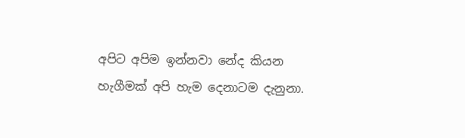අපිට අපිම ඉන්නවා නේද කියන හැගීමක් අපි හැම දෙනාටම දැනුනා.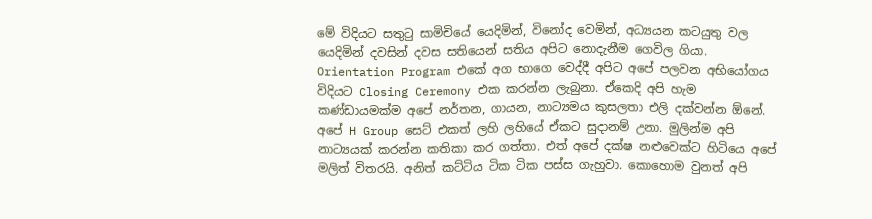මේ විදියට සතුටු සාමිචියේ යෙදිමින්, විනෝද වෙමින්, අධ්‍යයන කටයුතු වල යෙදිමින් දවසින් දවස සතියෙන් සතිය අපිට නොදැනීම ගෙවිල ගියා. Orientation Program එකේ අග භාගෙ වෙද්දී අපිට අපේ පලවන අභියෝගය විදියට Closing Ceremony එක කරන්න ලැබුනා. ඒකෙදි අපි හැම කණ්ඩායමක්ම අපේ නර්තන, ගායන, නාට්‍යමය කුසලතා එලි දක්වන්න ඕනේ. අපේ H Group සෙට් එකත් ලහි ලහියේ ඒකට සුදානම් උනා. මුලින්ම අපි නාට්‍යයක් කරන්න කතිකා කර ගත්තා. එත් අපේ දක්ෂ නළුවෙක්ට හිටියෙ අපේ මලිත් විතරයි. අනිත් කට්ටිය ටික ටික පස්ස ගැහුවා. කොහොම වුනත් අපි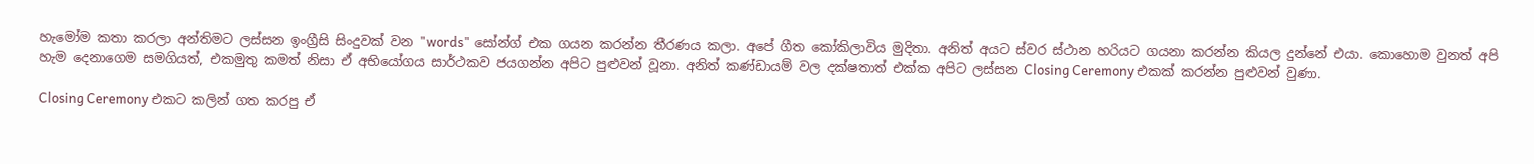හැමෝම කතා කරලා අන්තිමට ලස්සන ඉංග්‍රීසි සිංදුවක් වන "words" සෝන්ග් එක ගයන කරන්න තීරණය කලා. අපේ ගීත කෝකිලාවිය මුදිතා. අනිත් අයට ස්වර ස්ථාන හරියට ගයනා කරන්න කියල දුන්නේ එයා. කොහොම වුනත් අපි හැම දෙනාගෙම සමගියත්, එකමුතු කමත් නිසා ඒ අභියෝගය සාර්ථකව ජයගන්න අපිට පුළුවන් වූනා. අනිත් කණ්ඩායම් වල දක්ෂතාත් එක්ක අපිට ලස්සන Closing Ceremony එකක් කරන්න පුළුවන් වුණා.

Closing Ceremony එකට කලින් ගත කරපු ඒ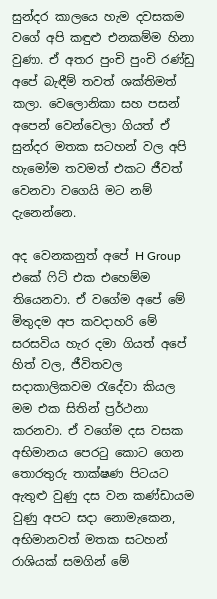සුන්දර කාලයෙ හැම දවසකම වගේ අපි කඳුළු එනකම්ම හිනා වුණා. ඒ අතර පුංචි පුංචි රණ්ඩු අපේ බැඳීම් තවත් ශක්තිමත් කලා. වෙලොනිකා සහ පසන් අපෙන් වෙන්වෙලා ගියත් ඒ සුන්දර මතක සටහන් වල අපි හැමෝම තවමත් එකට ජීවත් වෙනවා වගෙයි මට නම් දැනෙන්නෙ.

අද වෙනකනුත් අපේ H Group එකේ ෆිට් එක එහෙම්ම තියෙනවා. ඒ වගේම අපේ මේ මිතුදම අප කවදාහරි මේ සරසවිය හැර දමා ගියත් අපේ හිත් වල, ජීවිතවල සදාකාලිකවම රැදේවා කියල මම එක සිතින් ප්‍රර්ථනා කරනවා. ඒ වගේම දස වසක අභිමානය පෙරටු කොට ගෙන තොරතුරු තාක්ෂණ පිටයට ඇතුළු වුණු දස වන කණ්ඩායම වුණු අපට සදා නොමැකෙන, අභිමානවත් මතක සටහන් රාශියක් සමගින් මේ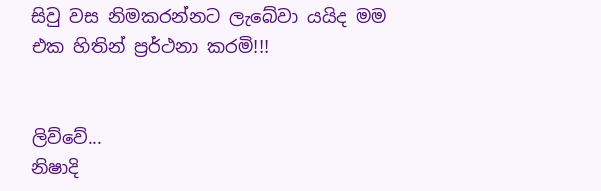සිවු වස නිමකරන්නට ලැබේවා යයිද මම එක හිතින් ප්‍රර්ථනා කරමි!!!


ලිව්වේ...
නිෂාදි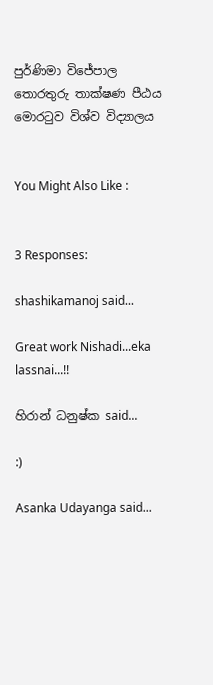පුර්ණිමා විජේපාල
තොරතුරු තාක්ෂණ පීඨය
මොරටුව විශ්ව විද්‍යාලය


You Might Also Like :


3 Responses:

shashikamanoj said...

Great work Nishadi...eka lassnai...!!

හිරාන් ධනුෂ්ක said...

:)

Asanka Udayanga said...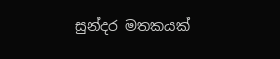සුන්දර මතකයක්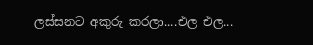ලස්සනට අකුරු කරලා....එල එල...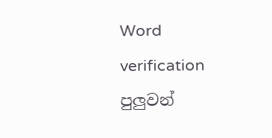Word verification පුලුවන්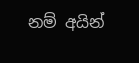නම් අයින්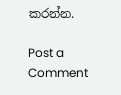කරන්න.

Post a Comment